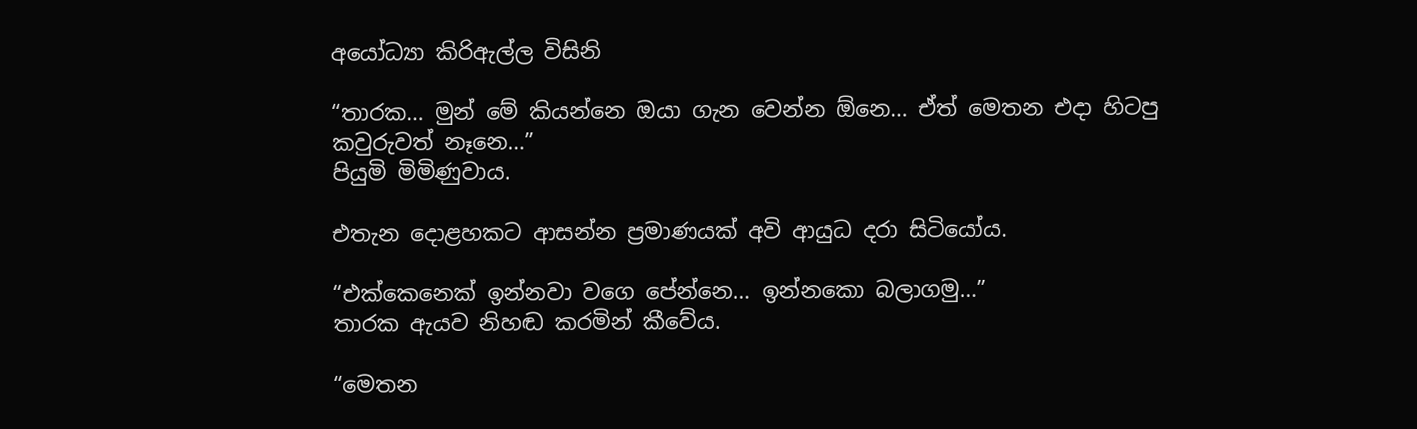අයෝධ්‍යා කිරිඇල්ල විසිනි

“තාරක… මුන් මේ කියන්නෙ ඔයා ගැන වෙන්න ඕනෙ… ඒත් මෙතන එදා හිටපු කවුරුවත් නෑනෙ…”
පියුමි මිමිණුවාය.

එතැන දොළහකට ආසන්න ප්‍රමාණයක් අවි ආයුධ දරා සිටියෝය.

“එක්කෙනෙක් ඉන්නවා වගෙ පේන්නෙ… ඉන්නකො බලාගමු…”
තාරක ඇයව නිහඬ කරමින් කීවේය.

“මෙතන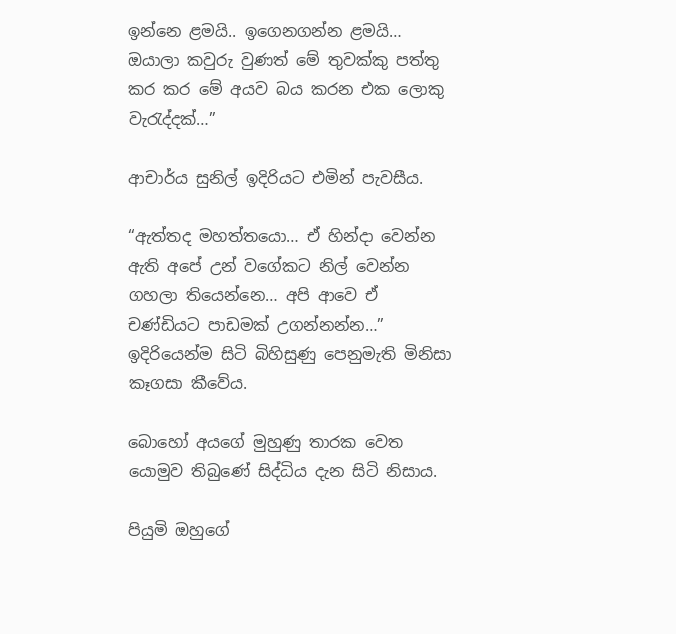ඉන්නෙ ළමයි.. ඉගෙනගන්න ළමයි… ඔයාලා කවුරු වුණත් මේ තුවක්කු පත්තු කර කර මේ අයව බය කරන එක ලොකු වැරැද්දක්…”

ආචාර්ය සුනිල් ඉදිරියට එමින් පැවසීය.

“ඇත්තද මහත්තයො… ඒ හින්දා වෙන්න ඇති අපේ උන් වගේකට නිල් වෙන්න ගහලා තියෙන්නෙ… අපි ආවෙ ඒ චණ්ඩියට පාඩමක් උගන්නන්න…”
ඉදිරියෙන්ම සිටි බිහිසුණු පෙනුමැති මිනිසා කෑගසා කීවේය.

බොහෝ අයගේ මුහුණු තාරක වෙත යොමුව තිබුණේ සිද්ධිය දැන සිටි නිසාය.

පියුමි ඔහුගේ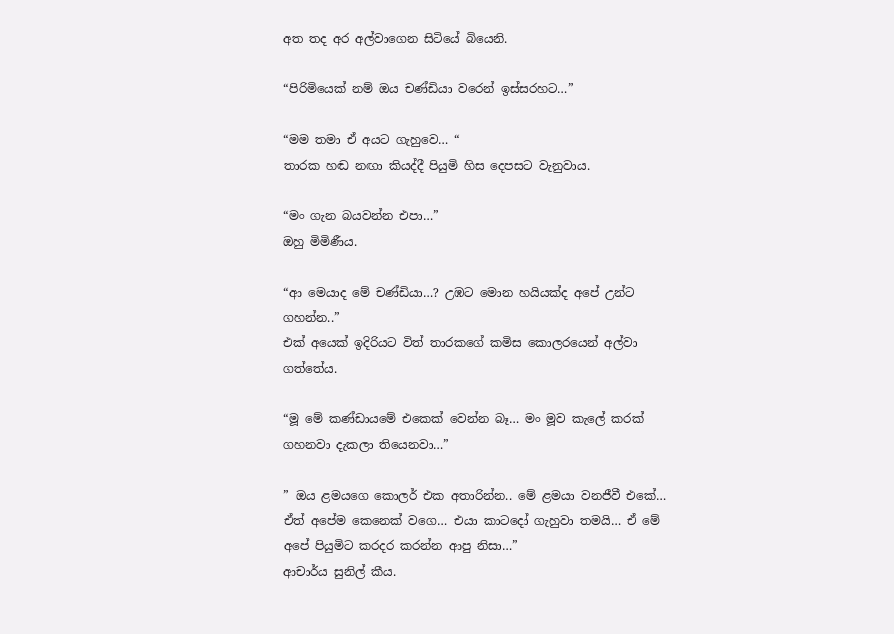අත තද අර අල්වාගෙන සිටියේ බියෙනි.

“පිරිමියෙක් නම් ඔය චණ්ඩියා වරෙන් ඉස්සරහට…”

“මම තමා ඒ අයට ගැහුවෙ… “
තාරක හඬ නඟා කියද්දී පියුමි හිස දෙපසට වැනුවාය.

“මං ගැන බයවන්න එපා…”
ඔහු මිමිණීය.

“ආ මෙයාද මේ චණ්ඩියා…? උඹට මොන හයියක්ද අපේ උන්ට ගහන්න..”
එක් අයෙක් ඉදිරියට විත් තාරකගේ කමිස කොලරයෙන් අල්වා ගත්තේය.

“මූ මේ කණ්ඩායමේ එකෙක් වෙන්න බෑ… මං මූව කැලේ කරක් ගහනවා දැකලා තියෙනවා…”

” ඔය ළමයගෙ කොලර් එක අතාරින්න.. මේ ළමයා වනජීවී එකේ… ඒත් අපේම කෙනෙක් වගෙ… එයා කාටදෝ ගැහුවා තමයි… ඒ මේ අපේ පියුමිට කරදර කරන්න ආපු නිසා…”
ආචාර්ය සුනිල් කීය.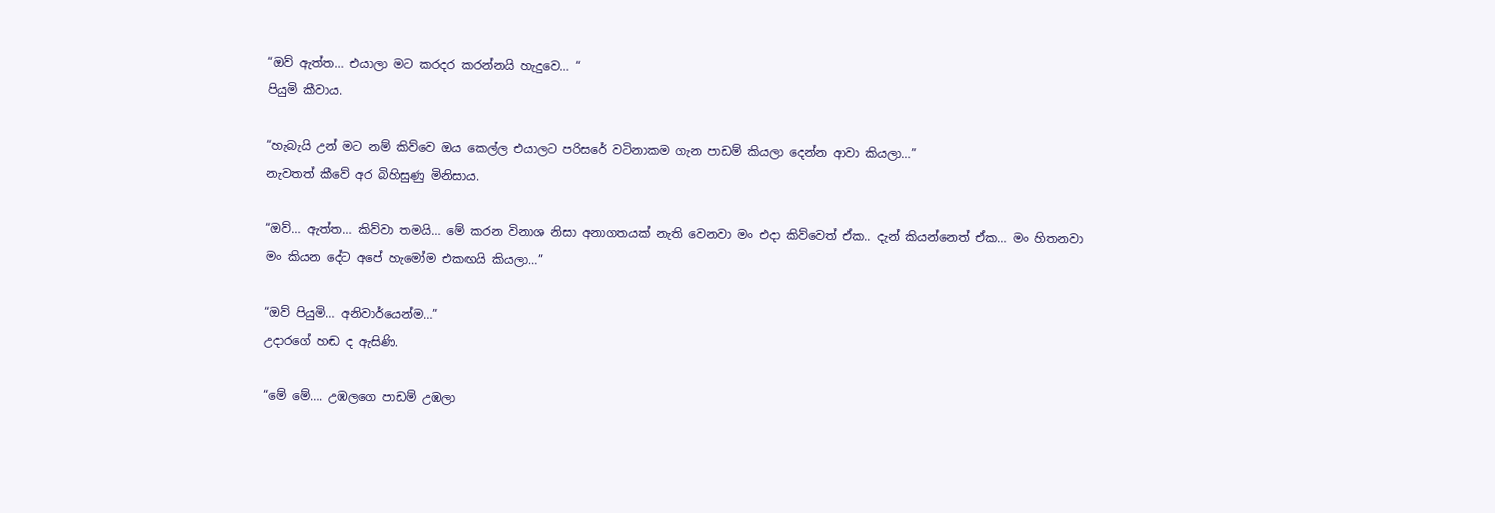“ඔව් ඇත්ත… එයාලා මට කරදර කරන්නයි හැදුවෙ… “
පියුමි කීවාය.

“හැබැයි උන් මට නම් කිව්වෙ ඔය කෙල්ල එයාලට පරිසරේ වටිනාකම ගැන පාඩම් කියලා දෙන්න ආවා කියලා…”
නැවතත් කීවේ අර බිහිසුණු මිනිසාය.

“ඔව්… ඇත්ත… කිව්වා තමයි… මේ කරන විනාශ නිසා අනාගතයක් නැති වෙනවා මං එදා කිව්වෙත් ඒක.. දැන් කියන්නෙත් ඒක… මං හිතනවා මං කියන දේට අපේ හැමෝම එකඟයි කියලා…”

“ඔව් පියුමි… අනිවාර්යෙන්ම…”
උදාරගේ හඬ ද ඇසිණි.

“මේ මේ…. උඹලගෙ පාඩම් උඹලා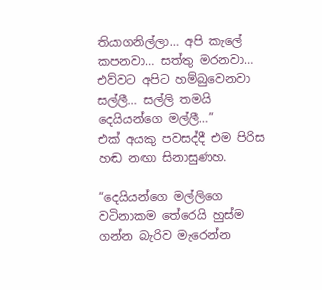තියාගනිල්ලා… අපි කැලේ කපනවා… සත්තු මරනවා… එව්වට අපිට හම්බුවෙනවා සල්ලී… සල්ලි තමයි දෙයියන්ගෙ මල්ලී…”
එක් අයකු පවසද්දී එම පිරිස හඬ නඟා සිනාසුණහ.

“දෙයියන්ගෙ මල්ලිගෙ වටිනාකම තේරෙයි හුස්ම ගන්න බැරිව මැරෙන්න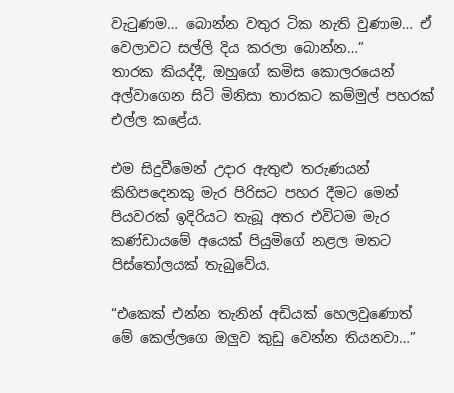වැටුණම… බොන්න වතුර ටික නැති වුණාම… ඒ වෙලාවට සල්ලි දිය කරලා බොන්න…”
තාරක කියද්දී, ඔහුගේ කමිස කොලරයෙන් අල්වාගෙන සිටි මිනිසා තාරකට කම්මුල් පහරක් එල්ල කළේය.

එම සිදුවීමෙන් උදාර ඇතුළු තරුණයන් කිහිපදෙනකු මැර පිරිසට පහර දීමට මෙන් පියවරක් ඉදිරියට තැබූ අතර එවිටම මැර කණ්ඩායමේ අයෙක් පියුමිගේ නළල මතට පිස්තෝලයක් තැබුවේය.

“එකෙක් එන්න තැනින් අඩියක් හෙලවුණොත් මේ කෙල්ලගෙ ඔලුව කුඩු වෙන්න තියනවා…”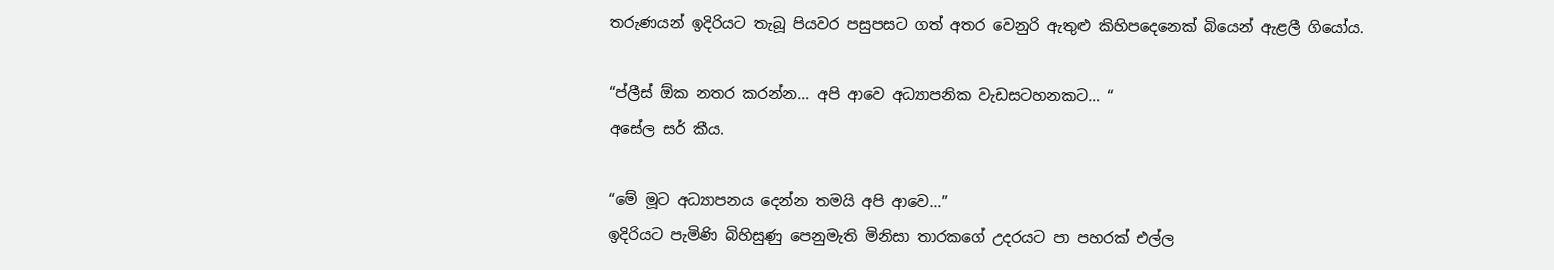තරුණයන් ඉදිරියට තැබූ පියවර පසුපසට ගත් අතර වෙනුරි ඇතුළු කිහිපදෙනෙක් බියෙන් ඇළලී ගියෝය.

“ප්ලීස් ඕක නතර කරන්න… අපි ආවෙ අධ්‍යාපනික වැඩසටහනකට… “
අසේල සර් කීය.

“මේ මූට අධ්‍යාපනය දෙන්න තමයි අපි ආවෙ…”
ඉදිරියට පැමිණි බිහිසුණු පෙනුමැති මිනිසා තාරකගේ උදරයට පා පහරක් එල්ල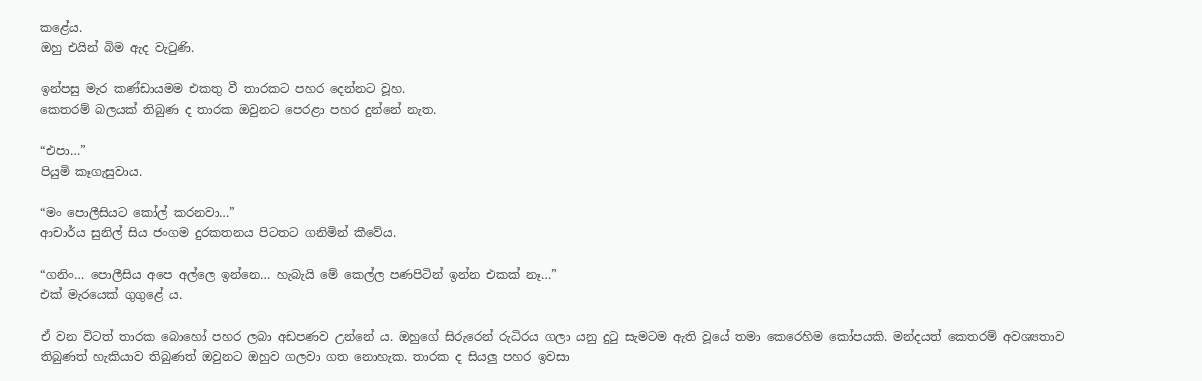කළේය.
ඔහු එයින් බිම ඇද වැටුණි.

ඉන්පසු මැර කණ්ඩායමම එකතු වී තාරකට පහර දෙන්නට වූහ.
කෙතරම් බලයක් තිබුණ ද තාරක ඔවුනට පෙරළා පහර දුන්නේ නැත.

“එපා…”
පියුමි කෑගැසුවාය.

“මං පොලීසියට කෝල් කරනවා…”
ආචාර්ය සුනිල් සිය ජංගම දුරකතනය පිටතට ගනිමින් කීවේය.

“ගනිං… පොලීසිය අපෙ අල්ලෙ ඉන්නෙ… හැබැයි මේ කෙල්ල පණපිටින් ඉන්න එකක් නෑ…”
එක් මැරයෙක් ගුගුළේ ය.

ඒ වන විටත් තාරක බොහෝ පහර ලබා අඩපණව උන්නේ ය. ඔහුගේ සිරුරෙන් රුධිරය ගලා යනු දුටු සැමටම ඇති වූයේ තමා කෙරෙහිම කෝපයකි. මන්දයත් කෙතරම් අවශ්‍යතාව තිබුණත් හැකියාව තිබුණත් ඔවුනට ඔහුව ගලවා ගත නොහැක. තාරක ද සියලු පහර ඉවසා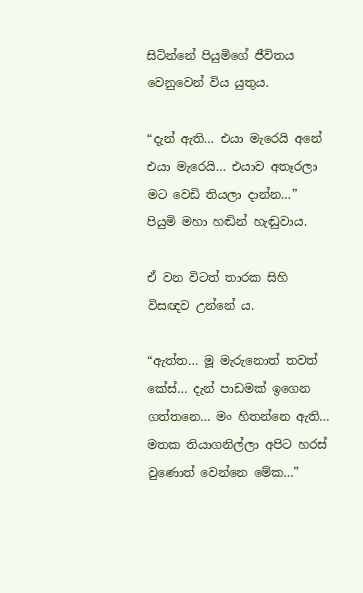සිටින්නේ පියුමිගේ ජීවිතය වෙනුවෙන් විය යුතුය.

“දැන් ඇති… එයා මැරෙයි අනේ එයා මැරෙයි… එයාව අතෑරලා මට වෙඩි තියලා දාන්න…”
පියුමි මහා හඬින් හැඬුවාය.

ඒ වන විටත් තාරක සිහි විසඥව උන්නේ ය.

“ඇත්‍ත… මූ මැරුනොත් තවත් කේස්… දැන් පාඩමක් ඉගෙන ගත්තනෙ… මං හිතන්නෙ ඇති… මතක තියාගනිල්ලා අපිට හරස් වුණොත් වෙන්නෙ මේක…”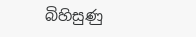බිහිසුණු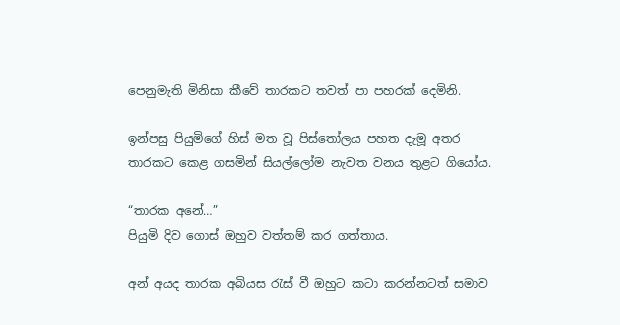පෙනුමැති මිනිසා කීවේ තාරකට තවත් පා පහරක් දෙමිනි.

ඉන්පසු පියුමිගේ හිස් මත වූ පිස්තෝලය පහත දැමූ අතර තාරකට කෙළ ගසමින් සියල්ලෝම නැවත වනය තුළට ගියෝය.

“තාරක අනේ…”
පියුමි දිව ගොස් ඔහුව වත්තම් කර ගත්තාය.

අන් අයද තාරක අබියස රැස් වී ඔහුට කටා කරන්නටත් සමාව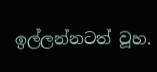ඉල්ලන්නටත් වූහ.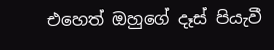එහෙත් ඔහුගේ දෑස් පියැවී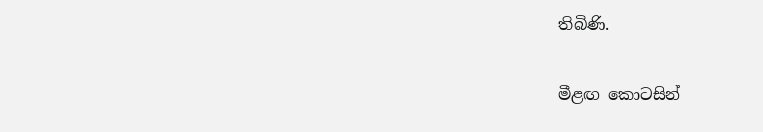තිබිණි.

මීළඟ කොටසින්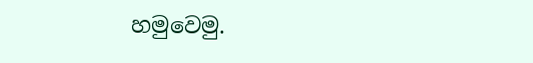හමුවෙමු.